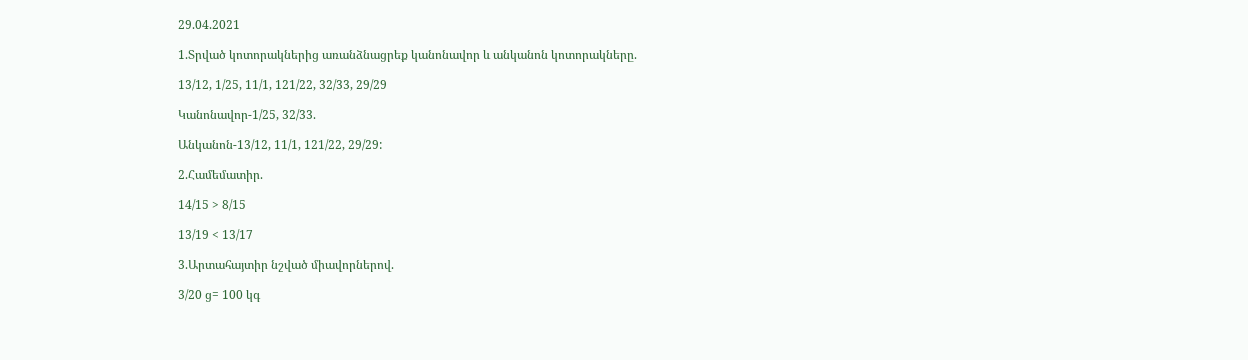29.04.2021

1.Տրված կոտորակներից առանձնացրեք կանոնավոր և անկանոն կոտորակները.

13/12, 1/25, 11/1, 121/22, 32/33, 29/29

Կանոնավոր-1/25, 32/33.

Անկանոն-13/12, 11/1, 121/22, 29/29:

2.Համեմատիր.

14/15 > 8/15

13/19 < 13/17

3.Արտահայտիր նշված միավորներով.

3/20 ց= 100 կգ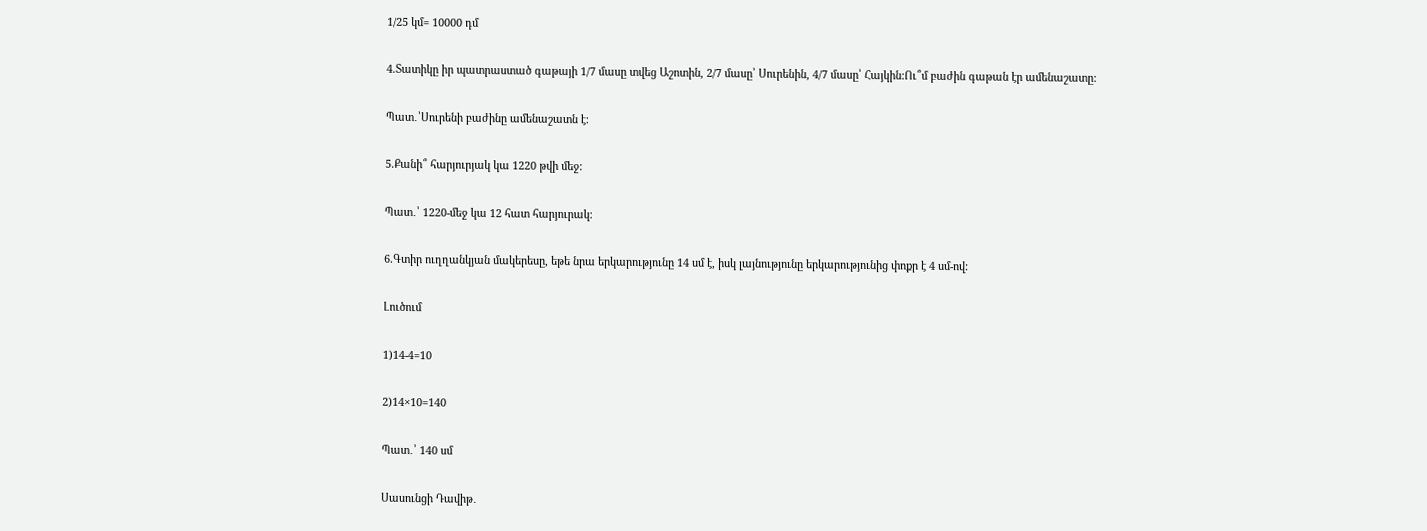1/25 կմ= 10000 դմ

4.Տատիկը իր պատրաստած գաթայի 1/7 մասը տվեց Աշոտին, 2/7 մասը՝ Սուրենին, 4/7 մասը՝ Հայկին:Ու՞մ բաժին գաթան էր ամենաշատը:

Պատ․՝Սուրենի բաժինը ամենաշատն է։

5.Քանի՞ հարյուրյակ կա 1220 թվի մեջ:

Պատ․՝ 1220-մեջ կա 12 հատ հարյուրակ։

6.Գտիր ուղղանկյան մակերեսը, եթե նրա երկարությունը 14 սմ է, իսկ լայնությունը երկարությունից փոքր է 4 սմ-ով:

Լուծում

1)14-4=10

2)14×10=140

Պատ․՝ 140 սմ

Սասունցի Դավիթ․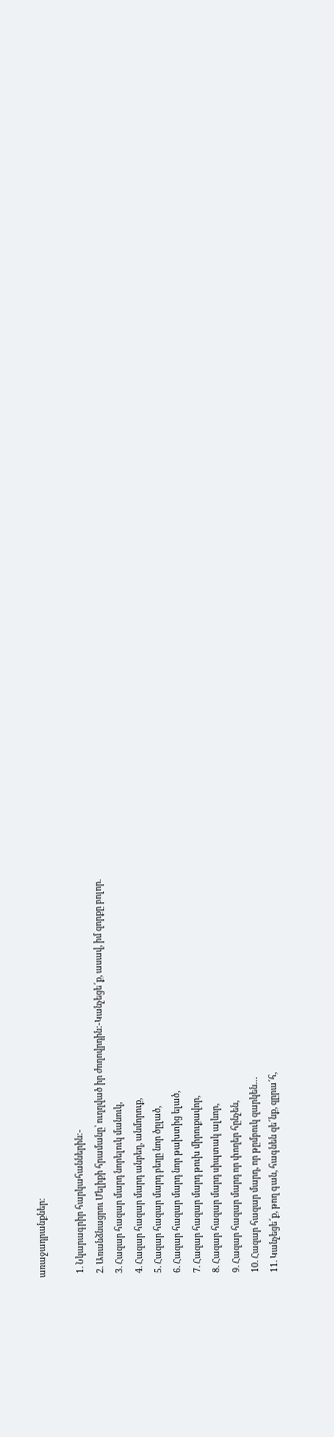առաջադրանքներ։

  1. Նկարագրիր հարկահաններին:-
  2. Առանձնացրու Մելիքի հրամանը՝ ուղղված իր ժողովրդին:-Կանչեցե՜ք, ասավ, իմ զորքը բոլոր.
  3. Հազար հազար մարդ նորելուկ մանուկ,
  4. Հազար հազար մարդ անբեղ, անմորուք,
  5. Հազար հազար մարդ բեղը նոր ծըլած,
  6. Հազար հազար մարդ նոր թախտից ելած,
  7. Հազար հազար մարդ թուխ միրուքավոր,
  8. Հազար հազար մարդ սիպտակ ալևոր,
  9. Հազար հազար մարդ որ փողեր հընչեն,
  10. Հազար հազար մարդ, որ թըմբուկ զարկեն…
  11. Կանչեցե՜ք, թող գան, հագնեն զե՜նք, զըրա՜հ,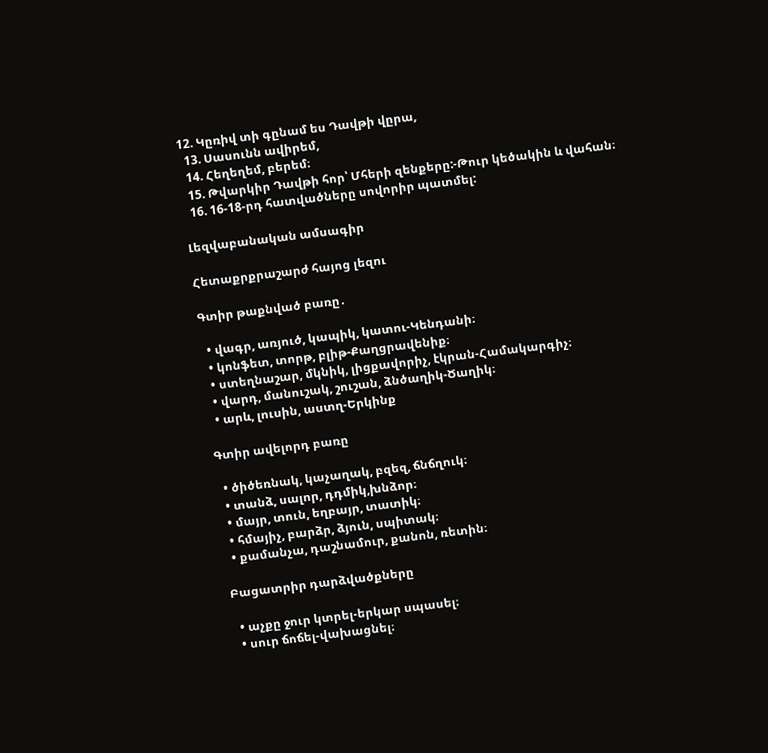12. Կըռիվ տի գընամ ես Դավթի վըրա,
  13. Սասունն ավիրեմ,
  14. Հեղեղեմ, բերեմ։
  15. Թվարկիր Դավթի հոր՝ Մհերի զենքերը:-Թուր կեծակին և վահան։
  16. 16-18-րդ հատվածները սովորիր պատմել:

Լեզվաբանական ամսագիր

Հետաքրքրաշարժ հայոց լեզու

Գտիր թաքնված բառը․

  • վագր, առյուծ, կապիկ, կատու-Կենդանի։
  • կոնֆետ, տորթ, բլիթ-Քաղցրավենիք։
  • ստեղնաշար, մկնիկ, լիցքավորիչ, էկրան-Համակարգիչ։
  • վարդ, մանուշակ, շուշան, ձնծաղիկ-Ծաղիկ։
  • արև, լուսին, աստղ-Երկինք

Գտիր ավելորդ բառը

  • ծիծեռնակ, կաչաղակ, բզեզ, ճնճղուկ։
  • տանձ, սալոր, դդմիկ,խնձոր։
  • մայր, տուն, եղբայր, տատիկ։
  • հմայիչ, բարձր, ձյուն, սպիտակ։
  • քամանչա, դաշնամուր, քանոն, ռետին։

Բացատրիր դարձվածքները

  • աչքը ջուր կտրել-երկար սպասել։
  • սուր ճոճել-վախացնել։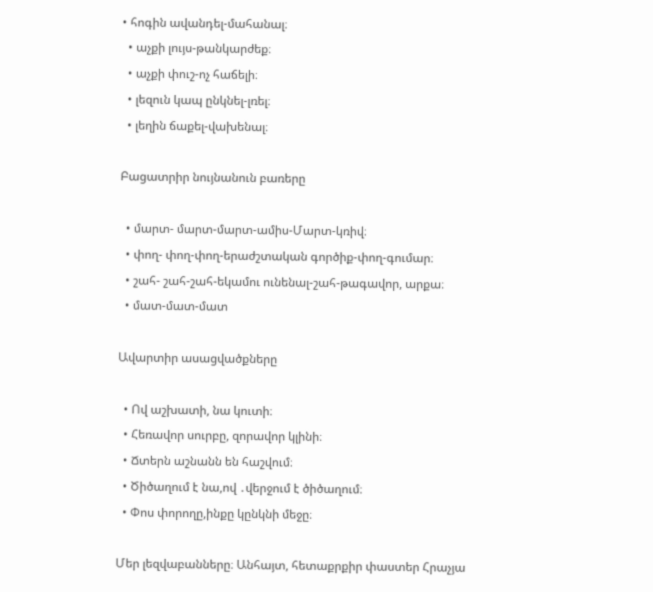• հոգին ավանդել-մահանալ։
  • աչքի լույս-թանկարժեք։
  • աչքի փուշ-ոչ հաճելի։
  • լեզուն կապ ընկնել-լռել։
  • լեղին ճաքել-վախենալ։

Բացատրիր նույնանուն բառերը

  • մարտ- մարտ-մարտ-ամիս-Մարտ-կռիվ։
  • փող- փող-փող-երաժշտական գործիք-փող-գումար։
  • շահ- շահ-շահ-եկամու ունենալ-շահ-թագավոր, արքա։
  • մատ-մատ-մատ

Ավարտիր ասացվածքները

  • Ով աշխատի, նա կուտի։
  • Հեռավոր սուրբը, զորավոր կլինի։
  • Ճտերն աշնանն են հաշվում։
  • Ծիծաղում է նա,ով ․վերջում է ծիծաղում։
  • Փոս փորողը,ինքը կընկնի մեջը։

Մեր լեզվաբանները։ Անհայտ, հետաքրքիր փաստեր Հրաչյա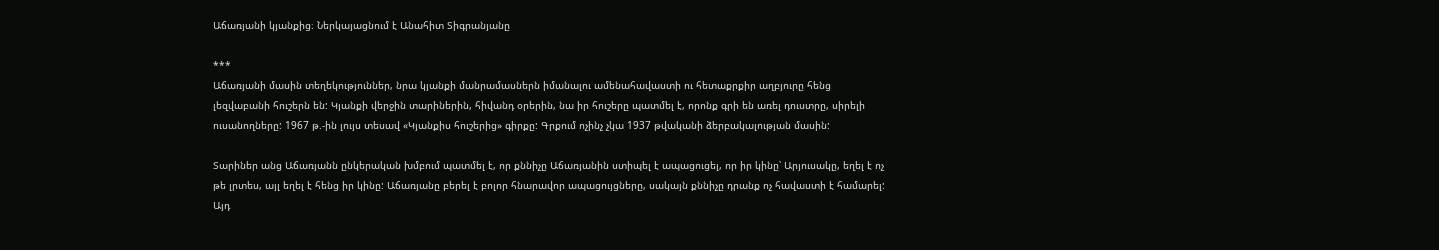Աճառյանի կյանքից։ Ներկայացնում է Անահիտ Տիգրանյանը

***
Աճառյանի մասին տեղեկություններ, նրա կյանքի մանրամասներն իմանալու ամենահավաստի ու հետաքրքիր աղբյուրը հենց լեզվաբանի հուշերն են: Կյանքի վերջին տարիներին, հիվանդ օրերին, նա իր հուշերը պատմել է, որոնք գրի են առել դուստրը, սիրելի ուսանողները: 1967 թ.-ին լույս տեսավ «Կյանքիս հուշերից» գիրքը: Գրքում ոչինչ չկա 1937 թվականի ձերբակալության մասին:

Տարիներ անց Աճառյանն ընկերական խմբում պատմել է, որ քննիչը Աճառյանին ստիպել է ապացուցել, որ իր կինը՝ Արյուսակը, եղել է ոչ թե լրտես, այլ եղել է հենց իր կինը: Աճառյանը բերել է բոլոր հնարավոր ապացույցները, սակայն քննիչը դրանք ոչ հավաստի է համարել: Այդ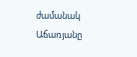ժամանակ Աճառյանը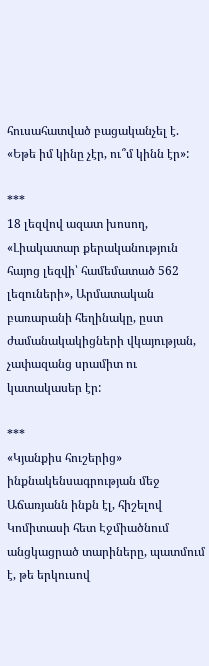հուսահատված բացականչել է. «Եթե իմ կինը չէր, ու՞մ կինն էր»:

***
18 լեզվով ազատ խոսող, «Լիակատար քերականություն  հայոց լեզվի՝ համեմատած 562 լեզուների», Արմատական բառարանի հեղինակը, ըստ ժամանակակիցների վկայության, չափազանց սրամիտ ու կատակասեր էր:

***
«Կյանքիս հուշերից» ինքնակենսագրության մեջ Աճառյանն ինքն էլ, հիշելով Կոմիտասի հետ Էջմիածնում անցկացրած տարիները, պատմում է, թե երկուսով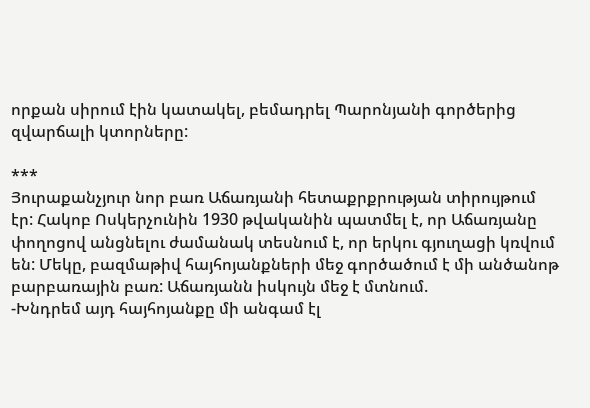որքան սիրում էին կատակել, բեմադրել Պարոնյանի գործերից զվարճալի կտորները:

***
Յուրաքանչյուր նոր բառ Աճառյանի հետաքրքրության տիրույթում էր: Հակոբ Ոսկերչունին 1930 թվականին պատմել է, որ Աճառյանը փողոցով անցնելու ժամանակ տեսնում է, որ երկու գյուղացի կռվում են: Մեկը, բազմաթիվ հայհոյանքների մեջ գործածում է մի անծանոթ բարբառային բառ: Աճառյանն իսկույն մեջ է մտնում.
-Խնդրեմ այդ հայհոյանքը մի անգամ էլ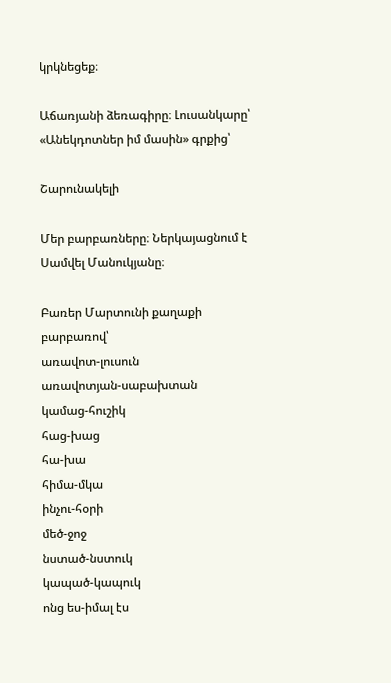կրկնեցեք։

Աճառյանի ձեռագիրը։ Լուսանկարը՝ «Անեկդոտներ իմ մասին» գրքից՝

Շարունակելի

Մեր բարբառները։ Ներկայացնում է Սամվել Մանուկյանը։

Բառեր Մարտունի քաղաքի բարբառով՝
առավոտ-լուսուն
առավոտյան-սաբախտան
կամաց-հուշիկ
հաց-խաց
հա-խա
հիմա-մկա
ինչու-հօրի
մեծ-ջոջ
նստած-նստուկ
կապած-կապուկ
ոնց ես-իմալ էս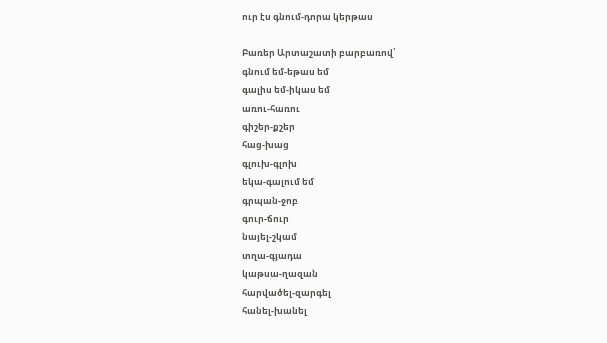ուր էս գնում-դորա կերթաս

Բառեր Արտաշատի բարբառով՝
գնում եմ-եթաս եմ
գալիս եմ-իկաս եմ
առու-հառու
գիշեր-քշեր
հաց-խաց
գլուխ-գլոխ
եկա-գալում եմ
գրպան-ջոբ
գուր-ճուր
նայել-շկամ
տղա-գյադա
կաթսա-ղազան
հարվածել-զարգել
հանել-խանել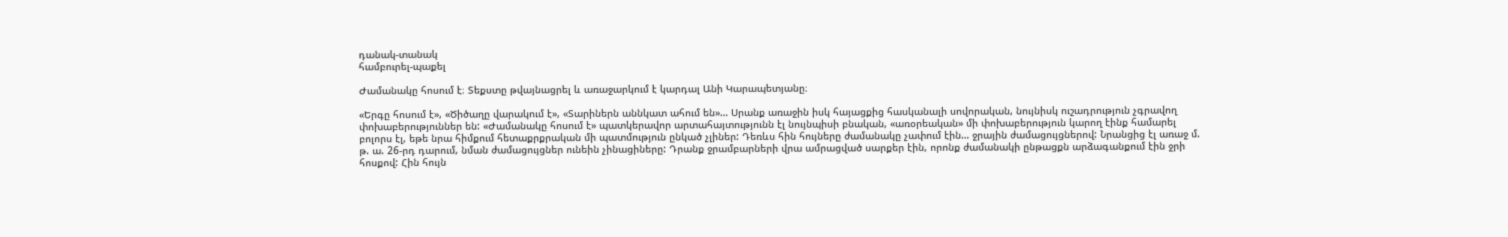դանակ-տանակ
համբուրել-պաքել

Ժամանակը հոսում է։ Տեքստը թվայնացրել և առաջարկում է կարդալ Անի Կարապետյանը։

«Երգը հոսում է», «Ծիծաղը վարակում է», «Տարիներն աննկատ ահում են»… Սրանք առաջին իսկ հայացքից հասկանալի սովորական, նույնիսկ ուշադրություն չգրավող փոխաբերություններ են: «Ժամանակը հոսում է» պատկերավոր արտահայտությունն էլ նույնպիսի բնական, «առօրեական» մի փոխաբերություն կարող էինք համարել բոլորս էլ, եթե նրա հիմքում հետաքրքրական մի պատմություն ընկած չլիներ: Դեռևս հին հույները ժամանակը չափում էին… ջրային ժամացույցներով: Նրանցից էլ առաջ մ. թ. ա. 26-րդ դարում, նման ժամացույցներ ունեին չինացիները: Դրանք ջրամբարների վրա ամրացված սարքեր էին, որոնք ժամանակի ընթացքն արձագանքում էին ջրի հոսքով: Հին հույն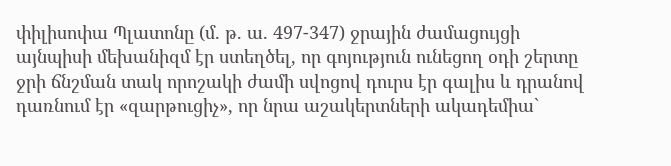փիլիսոփա Պլատոնը (մ. թ. ա. 497-347) ջրային ժամացույցի այնպիսի մեխանիզմ էր ստեղծել, որ գոյություն ունեցող օդի շերտը ջրի ճնշման տակ որոշակի ժամի սվոցով դուրս էր գալիս և դրանով դառնում էր «զարթուցիչ», որ նրա աշակերտների ակադեմիա`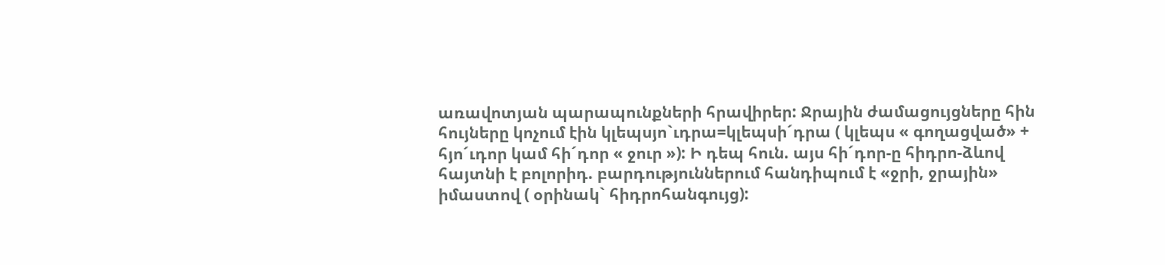առավոտյան պարապունքների հրավիրեր: Ջրային ժամացույցները հին հույները կոչում էին կլեպսյո`ւդրա=կլեպսի´դրա ( կլեպս « գողացված» + հյո´ւդոր կամ հի´դոր « ջուր »): Ի դեպ հուն. այս հի´դոր-ը հիդրո-ձևով հայտնի է բոլորիդ. բարդություններում հանդիպում է «ջրի, ջրային» իմաստով ( օրինակ` հիդրոհանգույց):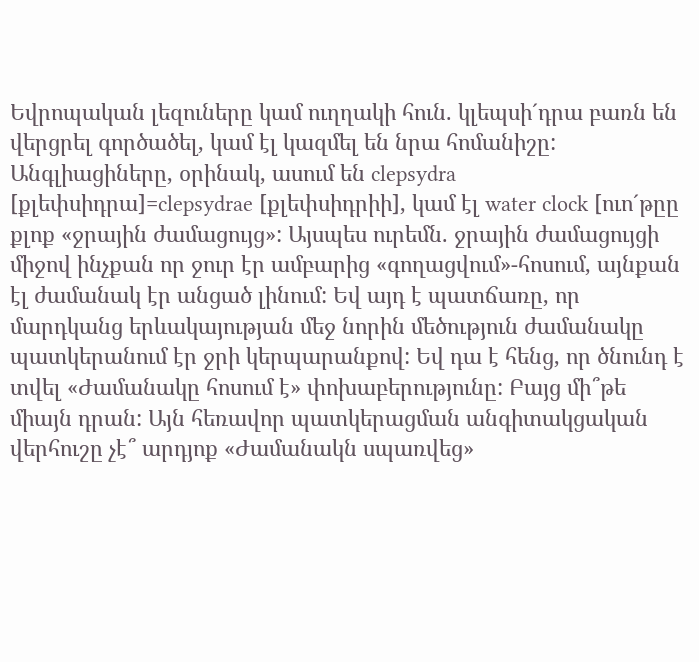Եվրոպական լեզուները կամ ուղղակի հուն. կլեպսի´դրա բառն են վերցրել գործածել, կամ էլ կազմել են նրա հոմանիշը: Անգլիացիները, օրինակ, ասում են clepsydra [քլեփսիդրա]=clepsydrae [քլեփսիդրիի], կամ էլ water clock [ուո´թըը քլոք «ջրային ժամացույց»: Այսպես ուրեմն. ջրային ժամացույցի միջով ինչքան որ ջուր էր ամբարից «գողացվում»-հոսում, այնքան էլ ժամանակ էր անցած լինում: Եվ այդ է պատճառը, որ մարդկանց երևակայության մեջ նորին մեծություն ժամանակը պատկերանում էր ջրի կերպարանքով: Եվ դա է հենց, որ ծնունդ է տվել «Ժամանակը հոսում է» փոխաբերությունը: Բայց մի՞թե միայն դրան: Այն հեռավոր պատկերացման անգիտակցական վերհուշը չէ՞ արդյոք «Ժամանակն սպառվեց»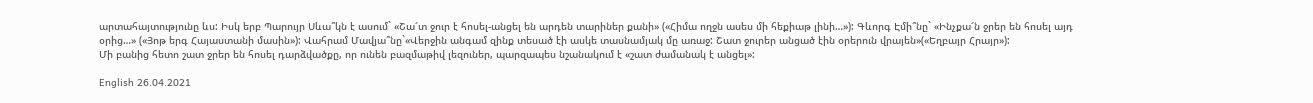արտահայտությունը ևս: Իսկ երբ Պարույր Սևա՞կն է ասում` «Շա՜տ ջուր է հոսել-անցել են արդեն տարիներ քանի» («Հիմա ողջն ասես մի հեքիաթ լինի…»): Գևորգ Էմի՞նը` «Ինչքա՜ն ջրեր են հոսել այդ օրից…» («Յոթ երգ Հայաստանի մասին»): Վահրամ Մավյա՞նը`«Վերջին անգամ զինք տեսած էի ասկե տասնամյակ մը առաջ: Շատ ջուրեր անցած էին օրերուն վրայեն»(«Եղբայր Հրայր»):
Մի բանից հետո շատ ջրեր են հոսել դարձվածքը, որ ունեն բազմաթիվ լեզուներ, պարզապես նշանակում է «շատ ժամանակ է անցել»:

English 26.04.2021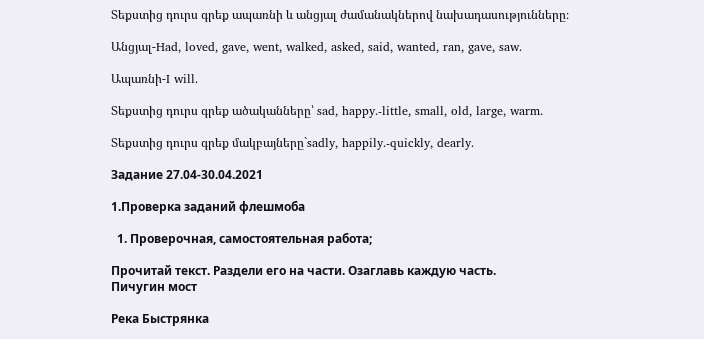Տեքստից դուրս գրեք ապառնի և անցյալ ժամանակներով նախադասությունները։

Անցյալ-Had, loved, gave, went, walked, asked, said, wanted, ran, gave, saw.

Ապառնի-I will.

Տեքստից դուրս գրեք ածականները՝ sad, happy.-little, small, old, large, warm.

Տեքստից դուրս գրեք մակբայները`sadly, happily.-quickly, dearly.

Задание 27.04-30.04.2021

1.Проверка заданий флешмоба

  1. Проверочная, самостоятельная работа;

Прочитай текст. Раздели его на части. Озаглавь каждую часть.
Пичугин мост

Река Быстрянка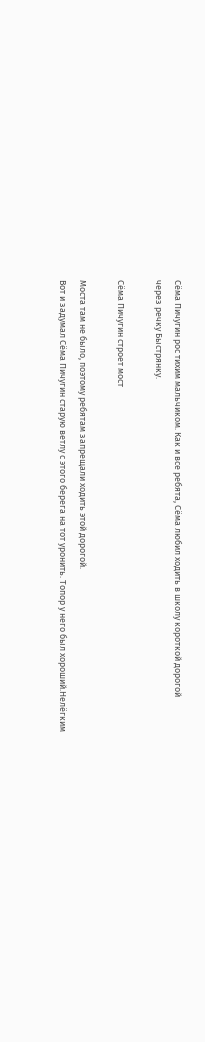Сёма Пичугин рос тихим мальчиком. Как и все ребята, Сёма любил ходить в школу короткой дорогой
через речку Быстрянку.

Сёма Пичугин строет мост

Моста там не было, поэтому ребятам запрещали ходить этой дорогой.
Вот и задумал Сёма Пичугин старую ветлу с этого берега на тот уронить. Топор у него был хороший.Нелёгким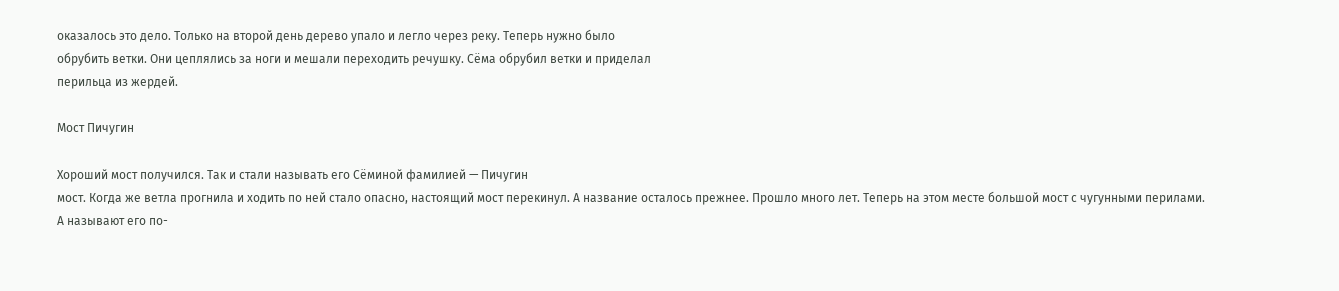оказалось это дело. Только на второй день дерево упало и легло через реку. Теперь нужно было
обрубить ветки. Они цеплялись за ноги и мешали переходить речушку. Сёма обрубил ветки и приделал
перильца из жердей.

Мост Пичугин

Хороший мост получился. Так и стали называть его Сёминой фамилией — Пичугин
мост. Когда же ветла прогнила и ходить по ней стало опасно, настоящий мост перекинул. А название осталось прежнее. Прошло много лет. Теперь на этом месте большой мост с чугунными перилами.
А называют его по-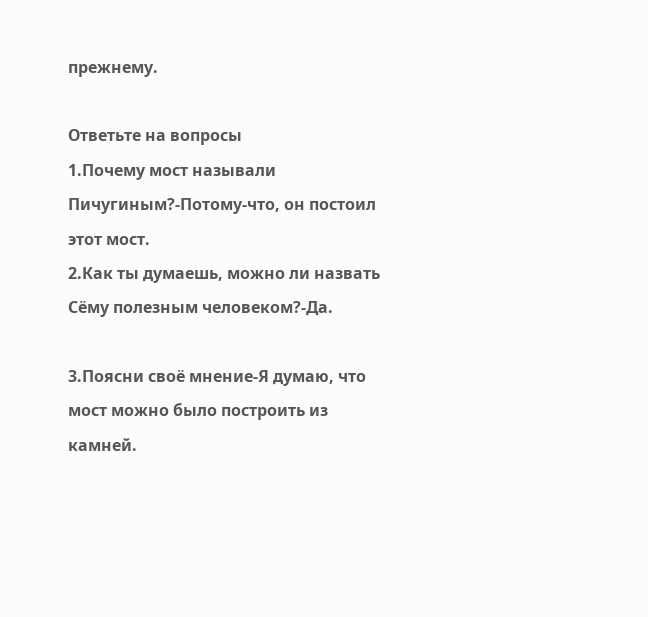прежнему.

Ответьте на вопросы
1.Почему мост называли Пичугиным?-Потому-что, он постоил этот мост.
2.Как ты думаешь, можно ли назвать Сёму полезным человеком?-Да.

3.Поясни своё мнение-Я думаю, что мост можно было построить из камней.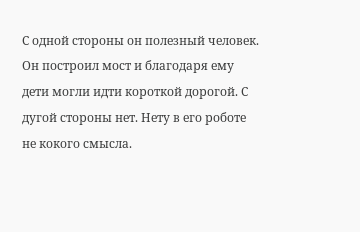С одной стороны он полезный человек. Он построил мост и благодаря ему дети могли идти короткой дорогой. С дугой стороны нет. Нету в его роботе не кокого смысла.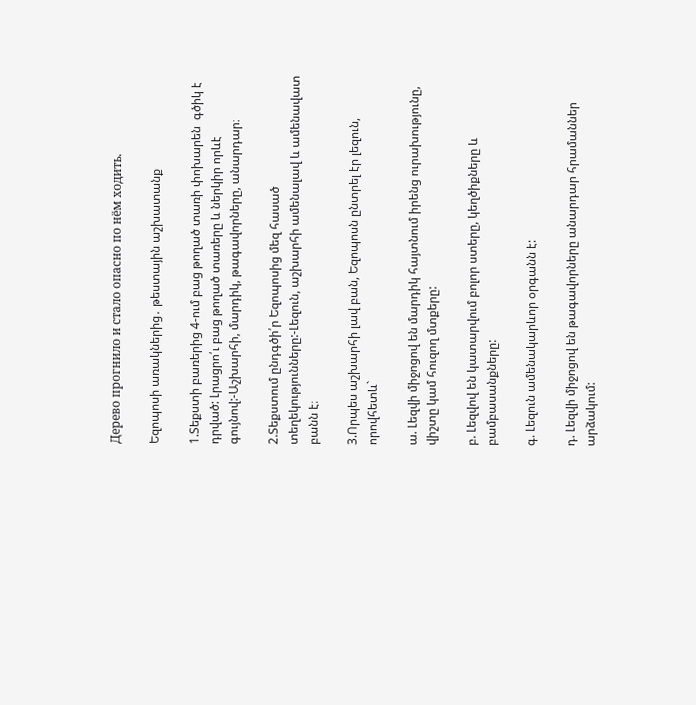Дерево прогнило и стало опасно по нём ходить.

Եզոպոսի առակներից․ թեստային աշխատանք

1.Տեքստի բառերից 4-ում բաց թողած տառի փոխարեն  գծիկ է դրված: Լրացրո՛ւ բաց թողած տառերը և ներկիր որևէ գույնով:-Աշխարհի, մարդիկ, թագավորները, անարդար։

2.Տեքստում ընդգծի՛ր Եզոպոսից մեզ հասած տեղեկությունները:-Լեզուն, աշխարհի ամենալավ և ամենավատ բանն է։

3.Որպես աշխարհի լավ բան, Եզոպոսն ընտրել էր լեզուն, որովհետև`

ա. Լեզվի միջոցով են մարդիկ հայտնում իրենց ուրախությունը, վիշտը կամ հուզող մտքերը:

բ. Լեզվով են կատարվում բոլոր ստերը, կեղծիքները և բամբասանքները:

գ. Լեզուն ամենակարևոր օրգանն է:

դ. Լեզվի միջոցով են թագավորները անարդար հրամաններ արձակում: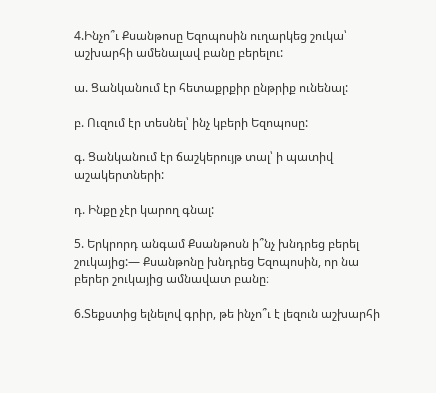4.Ինչո՞ւ Քսանթոսը Եզոպոսին ուղարկեց շուկա՝ աշխարհի ամենալավ բանը բերելու:

ա. Ցանկանում էր հետաքրքիր ընթրիք ունենալ:

բ. Ուզում էր տեսնել՝ ինչ կբերի Եզոպոսը:

գ. Ցանկանում էր ճաշկերույթ տալ՝ ի պատիվ աշակերտների:

դ. Ինքը չէր կարող գնալ:

5. Երկրորդ անգամ Քսանթոսն ի՞նչ խնդրեց բերել շուկայից:— Քսանթոնը խնդրեց Եզոպոսին, որ նա բերեր շուկայից ամնավատ բանը։

6.Տեքստից ելնելով գրիր, թե ինչո՞ւ է լեզուն աշխարհի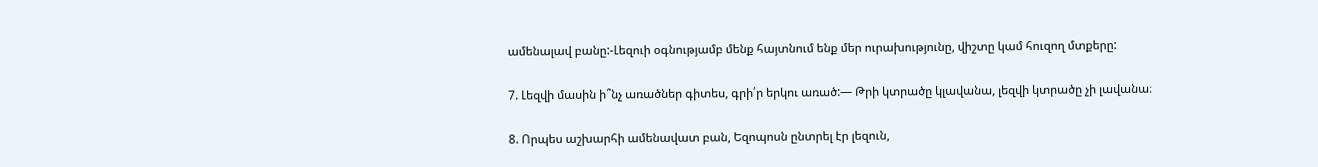ամենալավ բանը:-Լեզուի օգնությամբ մենք հայտնում ենք մեր ուրախությունը, վիշտը կամ հուզող մտքերը:

7. Լեզվի մասին ի՞նչ առածներ գիտես, գրի՛ր երկու առած:— Թրի կտրածը կլավանա, լեզվի կտրածը չի լավանա։

8. Որպես աշխարհի ամենավատ բան, Եզոպոսն ընտրել էր լեզուն,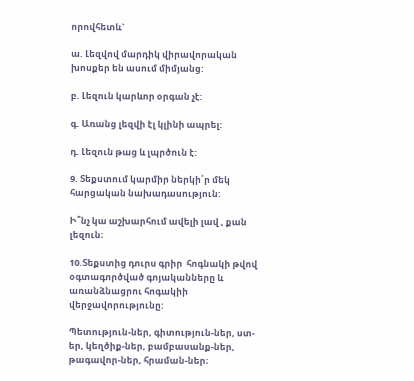որովհետև`

ա. Լեզվով մարդիկ վիրավորական խոսքեր են ասում միմյանց:

բ. Լեզուն կարևոր օրգան չէ:

գ. Առանց լեզվի էլ կլինի ապրել:

դ. Լեզուն թաց և լպրծուն է:

9. Տեքստում կարմիր ներկի՛ր մեկ հարցական նախադասություն:

Ի՞նչ կա աշխարհում ավելի լավ , քան լեզուն։

10.Տեքստից դուրս գրիր  հոգնակի թվով օգտագործված գոյականները և առանձնացրու հոգակիի վերջավորությունը:

Պետություն-ներ, գիտություն-ներ, ստ-եր, կեղծիք-ներ, բամբասանք-ներ, թագավոր-ներ, հրաման-ներ։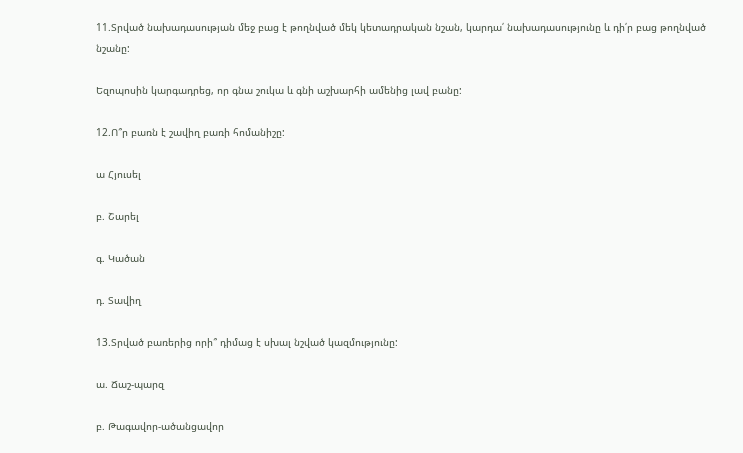11.Տրված նախադասության մեջ բաց է թողնված մեկ կետադրական նշան, կարդա՛ նախադասությունը և դի՛ր բաց թողնված նշանը:

Եզոպոսին կարգադրեց, որ գնա շուկա և գնի աշխարհի ամենից լավ բանը:

12.Ո՞ր բառն է շավիղ բառի հոմանիշը:

ա Հյուսել

բ. Շարել

գ. Կածան

դ. Տավիղ

13.Տրված բառերից որի՞ դիմաց է սխալ նշված կազմությունը:

ա. Ճաշ-պարզ

բ. Թագավոր-ածանցավոր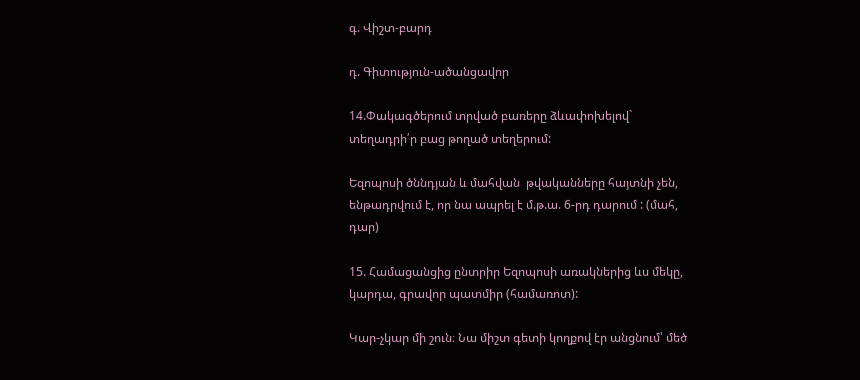գ. Վիշտ-բարդ

դ. Գիտություն-ածանցավոր

14.Փակագծերում տրված բառերը ձևափոխելով` տեղադրի՛ր բաց թողած տեղերում:

Եզոպոսի ծննդյան և մահվան  թվականները հայտնի չեն, ենթադրվում է, որ նա ապրել է մ.թ.ա. 6-րդ դարում : (մահ, դար)

15. Համացանցից ընտրիր Եզոպոսի առակներից ևս մեկը, կարդա, գրավոր պատմիր (համառոտ):

Կար-չկար մի շուն։ Նա միշտ գետի կողքով էր անցնում՝ մեծ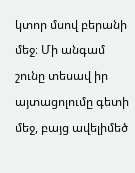կտոր մսով բերանի մեջ։ Մի անգամ շունը տեսավ իր այտացոլումը գետի մեջ, բայց ավելիմեծ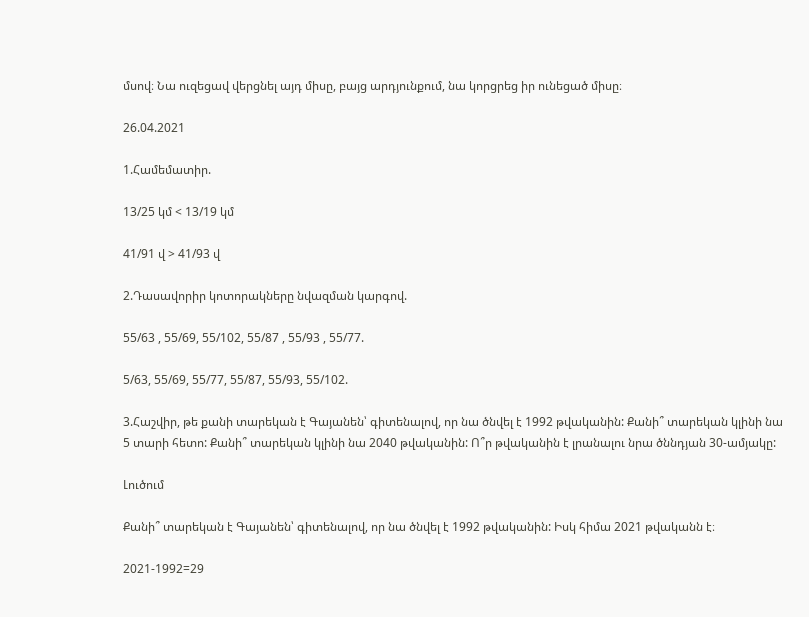մսով։ Նա ուզեցավ վերցնել այդ միսը, բայց արդյունքում, նա կորցրեց իր ունեցած միսը։

26.04.2021

1.Համեմատիր.

13/25 կմ < 13/19 կմ

41/91 վ > 41/93 վ

2.Դասավորիր կոտորակները նվազման կարգով.

55/63 , 55/69, 55/102, 55/87 , 55/93 , 55/77.

5/63, 55/69, 55/77, 55/87, 55/93, 55/102.

3.Հաշվիր, թե քանի տարեկան է Գայանեն՝ գիտենալով, որ նա ծնվել է 1992 թվականին: Քանի՞ տարեկան կլինի նա 5 տարի հետո: Քանի՞ տարեկան կլինի նա 2040 թվականին: Ո՞ր թվականին է լրանալու նրա ծննդյան 30-ամյակը:

Լուծում

Քանի՞ տարեկան է Գայանեն՝ գիտենալով, որ նա ծնվել է 1992 թվականին: Իսկ հիմա 2021 թվականն է։

2021-1992=29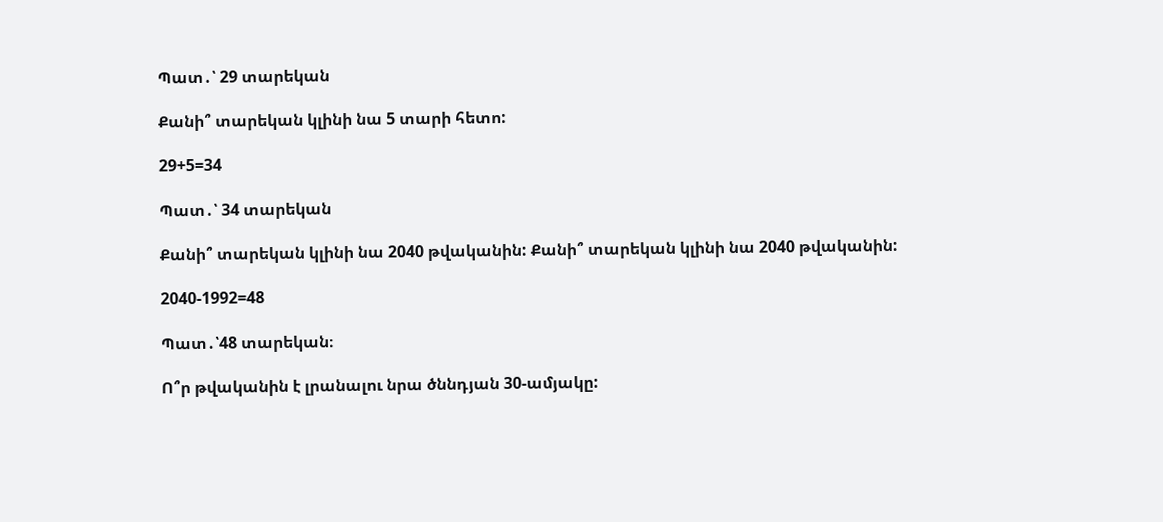Պատ․՝ 29 տարեկան

Քանի՞ տարեկան կլինի նա 5 տարի հետո:

29+5=34

Պատ․՝ 34 տարեկան

Քանի՞ տարեկան կլինի նա 2040 թվականին: Քանի՞ տարեկան կլինի նա 2040 թվականին:

2040-1992=48

Պատ․՝48 տարեկան։

Ո՞ր թվականին է լրանալու նրա ծննդյան 30-ամյակը: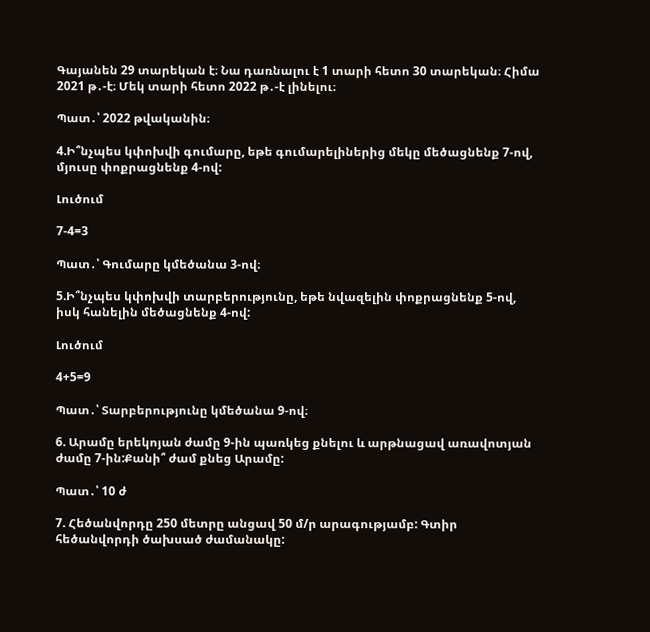Գայանեն 29 տարեկան է։ Նա դառնալու է 1 տարի հետո 30 տարեկան։ Հիմա 2021 թ․-է։ Մեկ տարի հետո 2022 թ․-է լինելու։

Պատ․՝ 2022 թվականին։

4.Ի՞նչպես կփոխվի գումարը, եթե գումարելիներից մեկը մեծացնենք 7-ով, մյուսը փոքրացնենք 4-ով:

Լուծում

7-4=3

Պատ․՝ Գումարը կմեծանա 3-ով։

5.Ի՞նչպես կփոխվի տարբերությունը, եթե նվազելին փոքրացնենք 5-ով, իսկ հանելին մեծացնենք 4-ով:

Լուծում

4+5=9

Պատ․՝ Տարբերությունը կմեծանա 9-ով։

6. Արամը երեկոյան ժամը 9-ին պառկեց քնելու և արթնացավ առավոտյան ժամը 7-ին:Քանի՞ ժամ քնեց Արամը:

Պատ․՝ 10 ժ

7. Հեծանվորդը 250 մետրը անցավ 50 մ/ր արագությամբ: Գտիր հեծանվորդի ծախսած ժամանակը: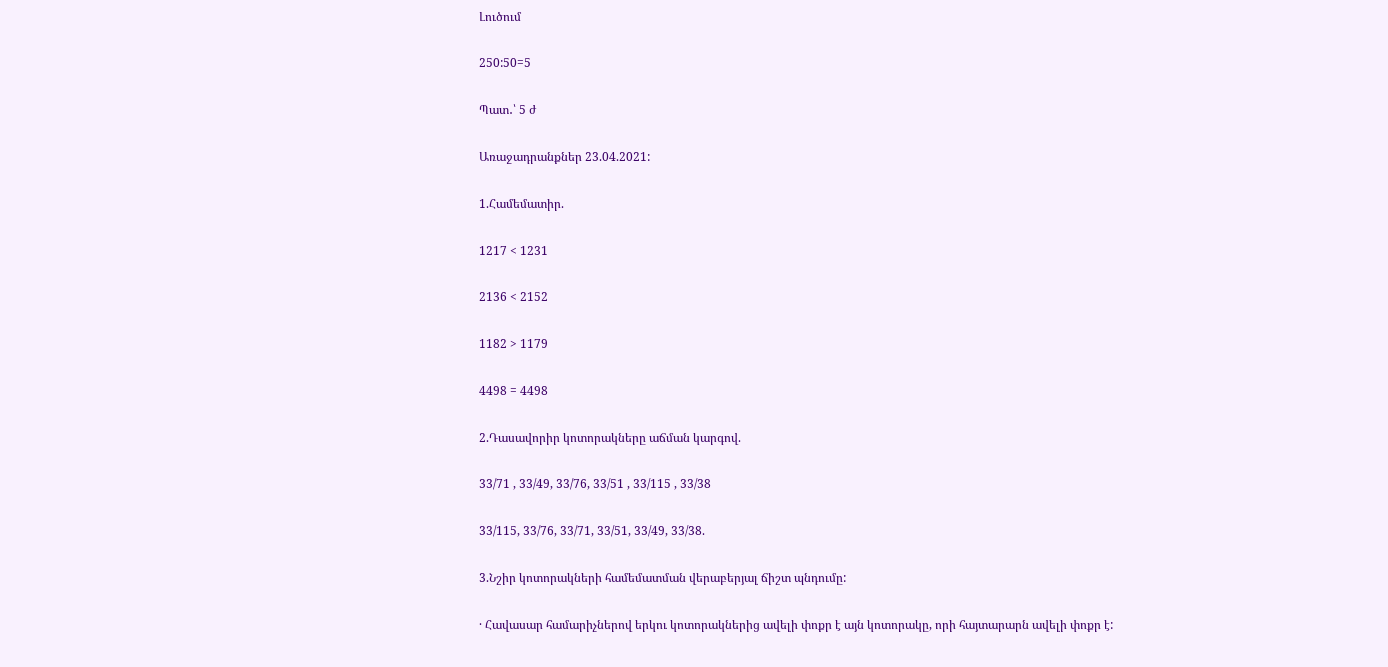Լուծում

250:50=5

Պատ․՝ 5 ժ

Առաջադրանքներ 23.04.2021:

1.Համեմատիր.

1217 < 1231

2136 < 2152

1182 > 1179

4498 = 4498

2.Դասավորիր կոտորակները աճման կարգով.

33/71 , 33/49, 33/76, 33/51 , 33/115 , 33/38

33/115, 33/76, 33/71, 33/51, 33/49, 33/38.

3.Նշիր կոտորակների համեմատման վերաբերյալ ճիշտ պնդումը:

· Հավասար համարիչներով երկու կոտորակներից ավելի փոքր է այն կոտորակը, որի հայտարարն ավելի փոքր է: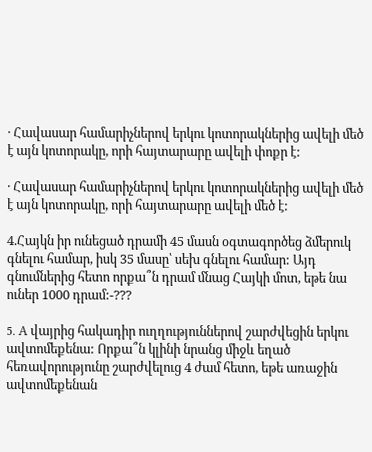· Հավասար համարիչներով երկու կոտորակներից ավելի մեծ է այն կոտորակը, որի հայտարարը ավելի փոքր է:

· Հավասար համարիչներով երկու կոտորակներից ավելի մեծ է այն կոտորակը, որի հայտարարը ավելի մեծ է:

4.Հայկն իր ունեցած դրամի 45 մասն օգտագործեց ձմերուկ գնելու համար, իսկ 35 մասը՝ սեխ գնելու համար: Այդ գնումներից հետո որքա՞ն դրամ մնաց Հայկի մոտ, եթե նա ուներ 1000 դրամ:-???

5. A վայրից հակադիր ուղղություններով շարժվեցին երկու ավտոմեքենա: Որքա՞ն կլինի նրանց միջև եղած հեռավորությունը շարժվելուց 4 ժամ հետո, եթե առաջին ավտոմեքենան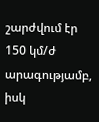շարժվում էր 150 կմ/ժ արագությամբ, իսկ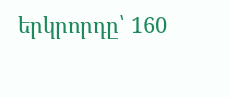երկրորդը՝ 160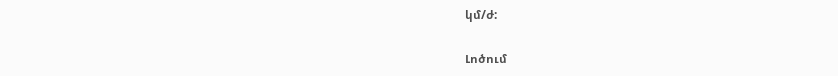կմ/ժ:

Լոծում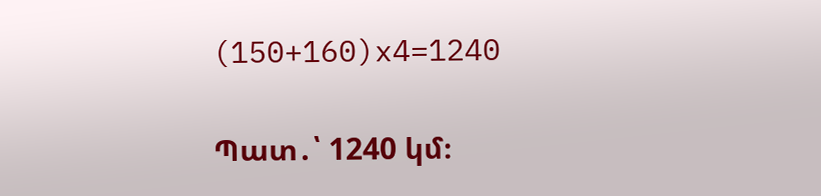(150+160)x4=1240

Պատ․՝ 1240 կմ։